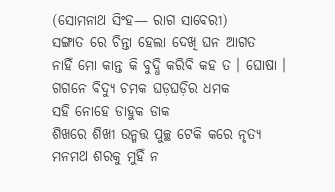(ସୋମନାଥ ସିଂହ— ରାଗ ସାବେରୀ)
ସଙ୍ଗାତ ରେ ଚିନ୍ତା ହେଲା ଦେଖି ଘନ ଆଗତ
ନାହିଁ ମୋ କାନ୍ତ କି ବୁଦ୍ଧି କରିବି କହ ତ । ଘୋଷା ।
ଗଗନେ ବିଦ୍ୟୁ ଚମକ ଘଡ଼ଘଡ଼ିର ଧମକ
ସହି ନୋହେ ଡାହୁକ ଡାକ
ଶିଖରେ ଶିଖୀ ଉନ୍ମତ୍ତ ପୁଚ୍ଛ ଟେକି କରେ ନୃତ୍ୟ
ମନମଥ ଶରକୁ ମୁହିଁ ନ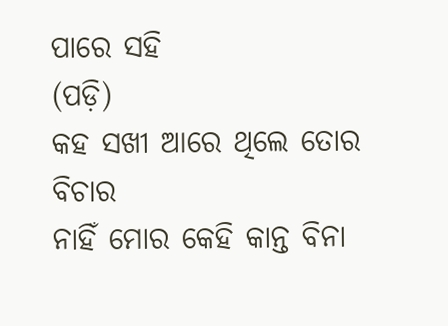ପାରେ ସହି
(ପଡ଼ି)
କହ ସଖୀ ଆରେ ଥିଲେ ତୋର ବିଚାର
ନାହିଁ ମୋର କେହି କାନ୍ତ ବିନା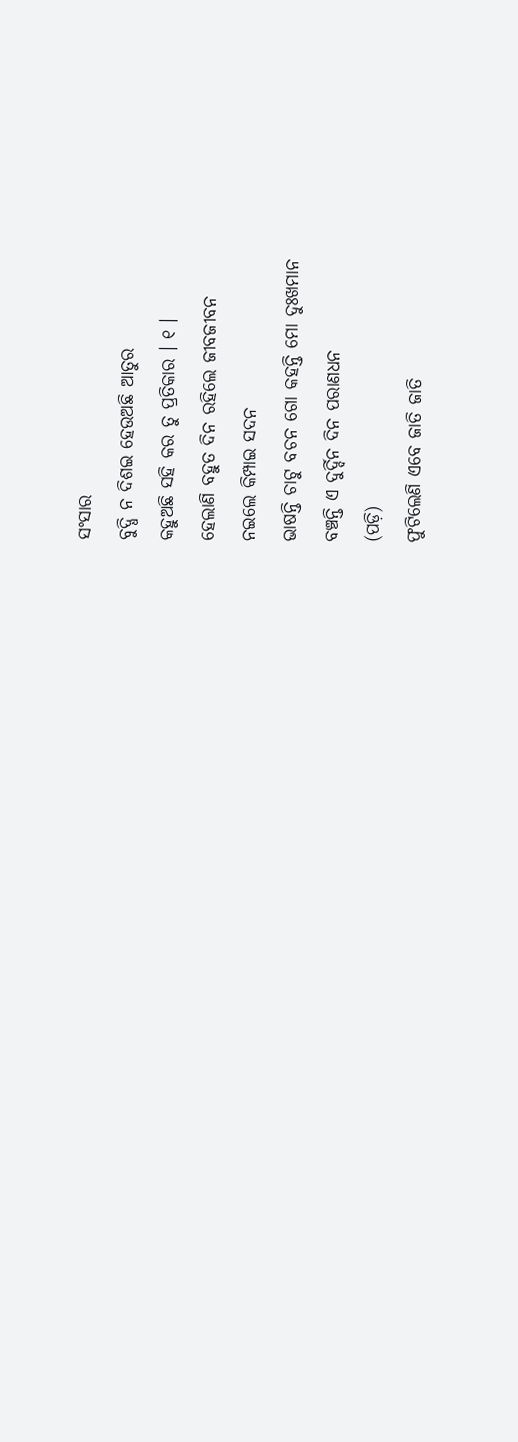ସଂସାର
ବୁଦ୍ଧି ନ ଦିଶଇ ହେଉଅଛି ଆତୁର
କହୁଅଛି ସହି କର ତୁ ପ୍ରତିକାର । ୧ ।
ହେଲାଣି ବହୁତ ଦିନ ରହିଲେ ଜୀବଜୀବନ
ନଇଲେ କିମ୍ପାଇ ସଦନ
ଭାଷନ୍ତି ଚାଟୁ ବଚନ ଗୋ କହନ୍ତି ମୋ ଦୁଃଖମାନ
ବଞ୍ଚନ୍ତି ଏ ଦୁର୍ଦ୍ଦିନ ଦିନ ପରାଣଧନ
(ପଡ଼ି)
ଫୁଟିଲେଣି ଏବେ ଜାତି ଜାତି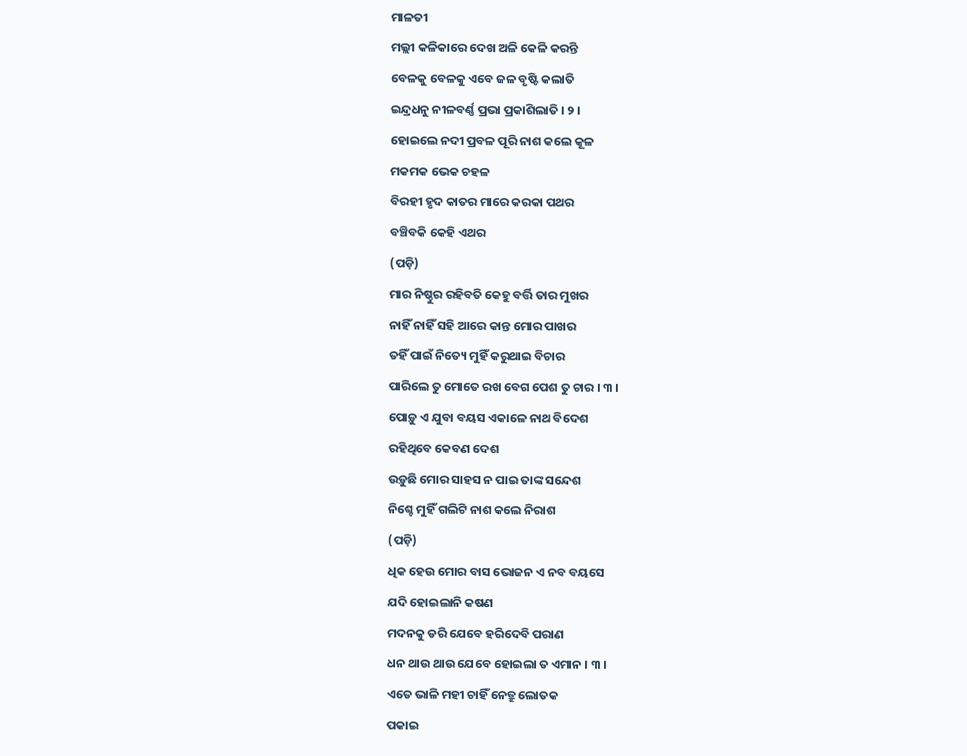ମାଳତୀ
ମଲ୍ଲୀ କଳିକାରେ ଦେଖ ଅଳି କେଳି କରନ୍ତି
ବେଳକୁ ବେଳକୁ ଏବେ ଜଳ ବୃଷ୍ଟି କଲାତି
ଇନ୍ଦ୍ରଧନୁ ନୀଳବର୍ଣ୍ଣ ପ୍ରଭା ପ୍ରକାଶିଲାତି । ୨ ।
ହୋଇଲେ ନଦୀ ପ୍ରବଳ ପୂରି ନାଶ କଲେ କୂଳ
ମକମକ ଭେକ ଚହଳ
ବିରହୀ ହୃଦ କାତର ମାରେ କରକା ପଥର
ବଞ୍ଚିବକି କେହି ଏଥର
(ପଡ଼ି)
ମାର ନିଷ୍ଠୁର ରହିବତି କେହୁ ବର୍ତ୍ତି ତାର ମୁଖର
ନାହିଁ ନାହିଁ ସହି ଆରେ କାନ୍ତ ମୋର ପାଖର
ତହିଁ ପାଇଁ ନିତ୍ୟେ ମୁହିଁ କରୁଥାଇ ବିଚାର
ପାରିଲେ ତୁ ମୋତେ ରଖ ବେଗ ପେଶ ତୁ ଚାର । ୩ ।
ପୋଡ଼ୁ ଏ ଯୁବା ବୟସ ଏକାଳେ ନାଥ ବିଦେଶ
ରହିଥିବେ କେବଣ ଦେଶ
ଉଡ଼ୁଛି ମୋର ସାହସ ନ ପାଇ ତାଙ୍କ ସନ୍ଦେଶ
ନିଶ୍ଚେ ମୁହିଁ ଗଲିଟି ନାଶ କଲେ ନିରାଶ
(ପଡ଼ି)
ଧିକ ହେଉ ମୋର ବାସ ଭୋଜନ ଏ ନବ ବୟସେ
ଯଦି ହୋଇଲାନି କଷଣ
ମଦନକୁ ଡରି ଯେବେ ହରିଦେବି ପରାଣ
ଧନ ଥାଉ ଥାଉ ଯେବେ ହୋଇଲା ତ ଏମାନ । ୩ ।
ଏତେ ଭାଳି ମହୀ ଚାହିଁ ନେତ୍ରୁ ଲୋତକ
ପକାଇ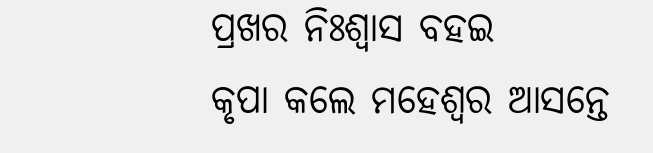ପ୍ରଖର ନିଃଶ୍ୱାସ ବହଇ
କୃପା କଲେ ମହେଶ୍ୱର ଆସନ୍ତେ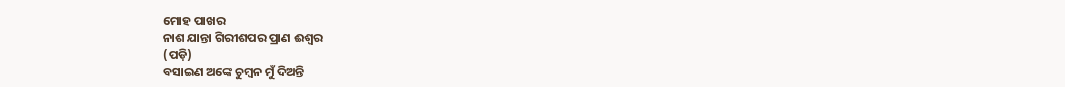ମୋହ ପାଖର
ନାଶ ଯାନ୍ତା ଗିରୀଶପର ପ୍ରାଣ ଈଶ୍ୱର
(ପଡ଼ି)
ବସାଇଣ ଅଙ୍କେ ଚୁମ୍ବନ ମୁଁ ଦିଅନ୍ତି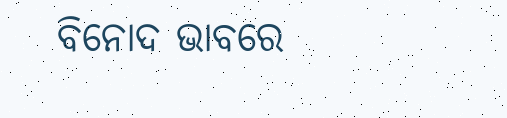ବିନୋଦ ଭାବରେ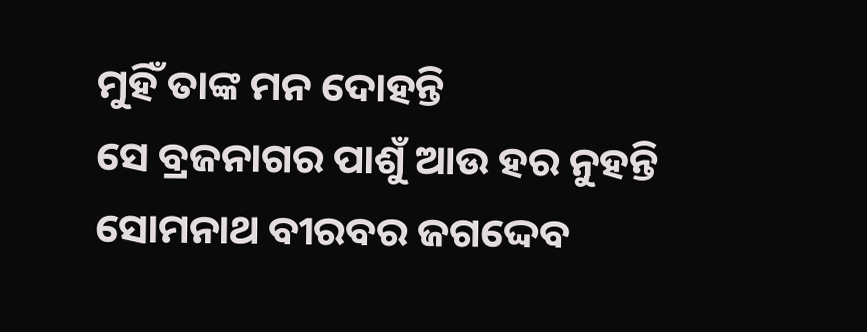ମୁହିଁ ତାଙ୍କ ମନ ଦୋହନ୍ତି
ସେ ବ୍ରଜନାଗର ପାଶୁଁ ଆଉ ହର ନୁହନ୍ତି
ସୋମନାଥ ବୀରବର ଜଗଦ୍ଦେବ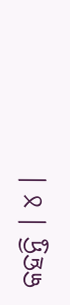କହନ୍ତି । ୪ ।